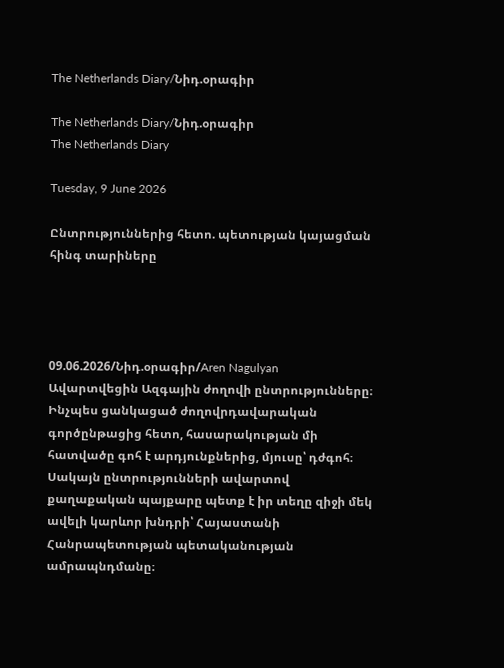The Netherlands Diary/Նիդ.օրագիր

The Netherlands Diary/Նիդ.օրագիր
The Netherlands Diary

Tuesday, 9 June 2026

Ընտրություններից հետո. պետության կայացման հինգ տարիները




09.06.2026/Նիդ.օրագիր/Aren Nagulyan
Ավարտվեցին Ազգային ժողովի ընտրությունները։ Ինչպես ցանկացած ժողովրդավարական գործընթացից հետո, հասարակության մի հատվածը գոհ է արդյունքներից, մյուսը՝ դժգոհ։ Սակայն ընտրությունների ավարտով քաղաքական պայքարը պետք է իր տեղը զիջի մեկ ավելի կարևոր խնդրի՝ Հայաստանի Հանրապետության պետականության ամրապնդմանը։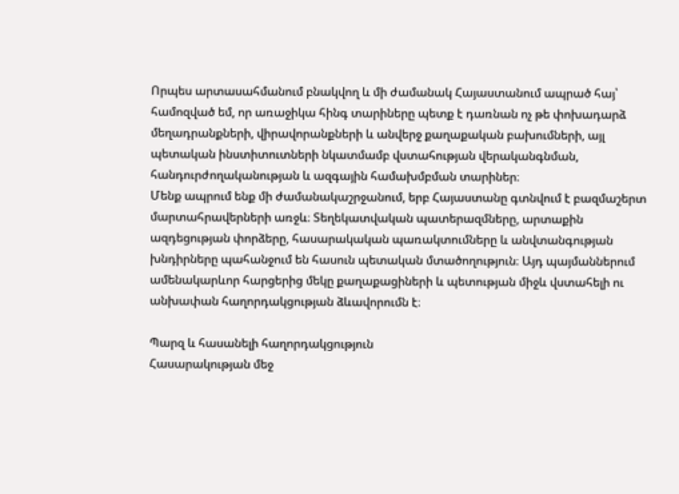Որպես արտասահմանում բնակվող և մի ժամանակ Հայաստանում ապրած հայ՝ համոզված եմ, որ առաջիկա հինգ տարիները պետք է դառնան ոչ թե փոխադարձ մեղադրանքների, վիրավորանքների և անվերջ քաղաքական բախումների, այլ պետական ինստիտուտների նկատմամբ վստահության վերականգնման, հանդուրժողականության և ազգային համախմբման տարիներ։
Մենք ապրում ենք մի ժամանակաշրջանում, երբ Հայաստանը գտնվում է բազմաշերտ մարտահրավերների առջև։ Տեղեկատվական պատերազմները, արտաքին ազդեցության փորձերը, հասարակական պառակտումները և անվտանգության խնդիրները պահանջում են հասուն պետական մտածողություն։ Այդ պայմաններում ամենակարևոր հարցերից մեկը քաղաքացիների և պետության միջև վստահելի ու անխափան հաղորդակցության ձևավորումն է։

Պարզ և հասանելի հաղորդակցություն
Հասարակության մեջ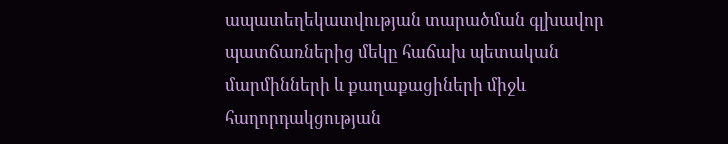ապատեղեկատվության տարածման գլխավոր պատճառներից մեկը հաճախ պետական մարմինների և քաղաքացիների միջև հաղորդակցության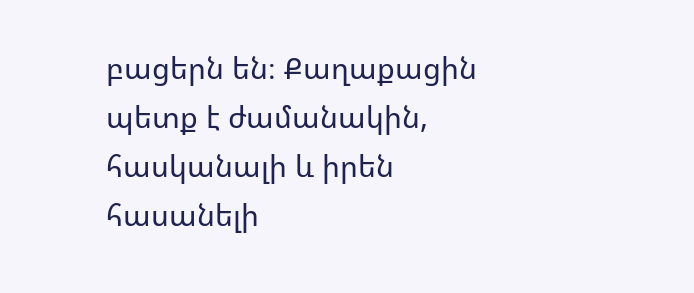բացերն են։ Քաղաքացին պետք է ժամանակին, հասկանալի և իրեն հասանելի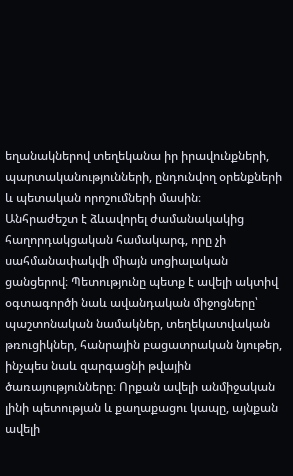եղանակներով տեղեկանա իր իրավունքների, պարտականությունների, ընդունվող օրենքների և պետական որոշումների մասին։
Անհրաժեշտ է ձևավորել ժամանակակից հաղորդակցական համակարգ, որը չի սահմանափակվի միայն սոցիալական ցանցերով։ Պետությունը պետք է ավելի ակտիվ օգտագործի նաև ավանդական միջոցները՝ պաշտոնական նամակներ, տեղեկատվական թռուցիկներ, հանրային բացատրական նյութեր, ինչպես նաև զարգացնի թվային ծառայությունները։ Որքան ավելի անմիջական լինի պետության և քաղաքացու կապը, այնքան ավելի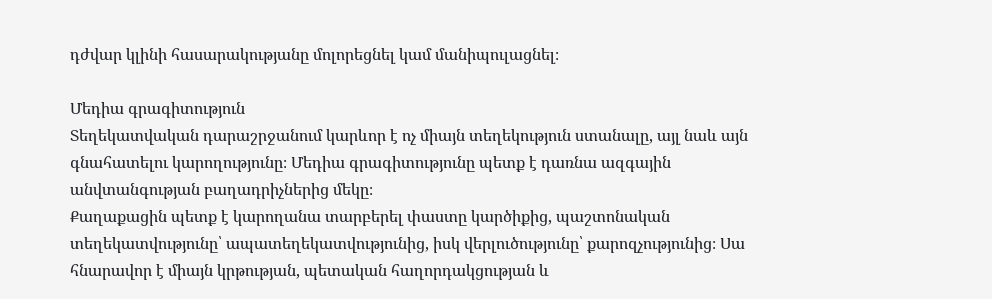դժվար կլինի հասարակությանը մոլորեցնել կամ մանիպուլացնել։

Մեդիա գրագիտություն
Տեղեկատվական դարաշրջանում կարևոր է ոչ միայն տեղեկություն ստանալը, այլ նաև այն գնահատելու կարողությունը։ Մեդիա գրագիտությունը պետք է դառնա ազգային անվտանգության բաղադրիչներից մեկը։
Քաղաքացին պետք է կարողանա տարբերել փաստը կարծիքից, պաշտոնական տեղեկատվությունը՝ ապատեղեկատվությունից, իսկ վերլուծությունը՝ քարոզչությունից։ Սա հնարավոր է միայն կրթության, պետական հաղորդակցության և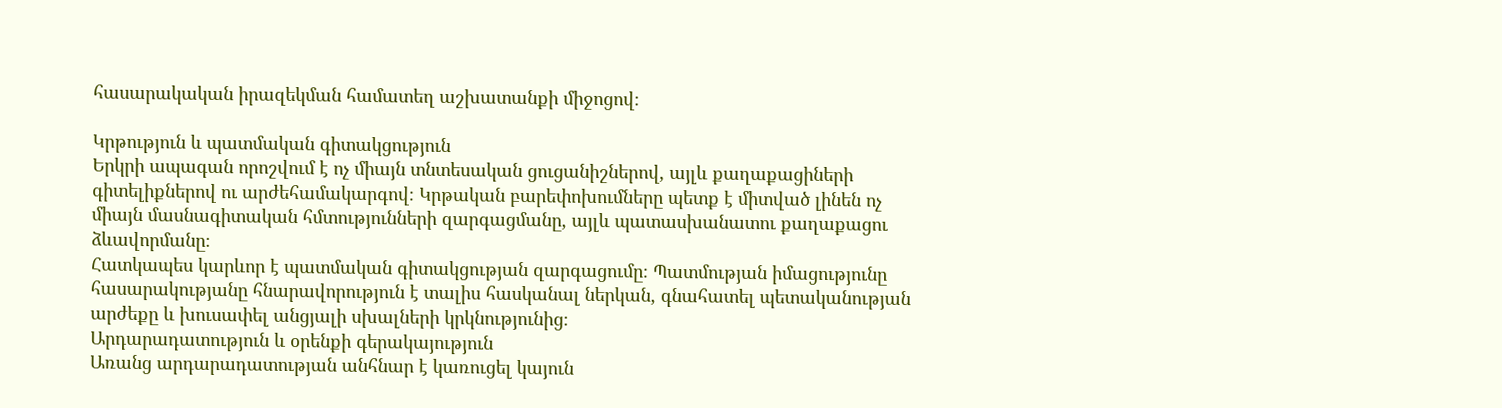հասարակական իրազեկման համատեղ աշխատանքի միջոցով։

Կրթություն և պատմական գիտակցություն
Երկրի ապագան որոշվում է ոչ միայն տնտեսական ցուցանիշներով, այլև քաղաքացիների գիտելիքներով ու արժեհամակարգով։ Կրթական բարեփոխումները պետք է միտված լինեն ոչ միայն մասնագիտական հմտությունների զարգացմանը, այլև պատասխանատու քաղաքացու ձևավորմանը։
Հատկապես կարևոր է պատմական գիտակցության զարգացումը։ Պատմության իմացությունը հասարակությանը հնարավորություն է տալիս հասկանալ ներկան, գնահատել պետականության արժեքը և խուսափել անցյալի սխալների կրկնությունից։
Արդարադատություն և օրենքի գերակայություն
Առանց արդարադատության անհնար է կառուցել կայուն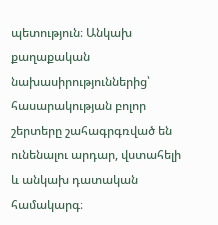պետություն։ Անկախ քաղաքական նախասիրություններից՝ հասարակության բոլոր շերտերը շահագրգռված են ունենալու արդար, վստահելի և անկախ դատական համակարգ։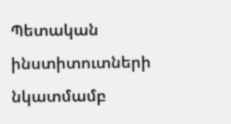Պետական ինստիտուտների նկատմամբ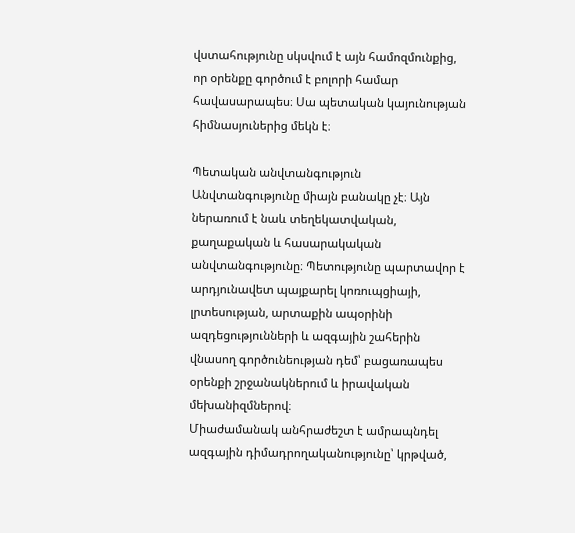վստահությունը սկսվում է այն համոզմունքից, որ օրենքը գործում է բոլորի համար հավասարապես։ Սա պետական կայունության հիմնասյուներից մեկն է։

Պետական անվտանգություն
Անվտանգությունը միայն բանակը չէ։ Այն ներառում է նաև տեղեկատվական, քաղաքական և հասարակական անվտանգությունը։ Պետությունը պարտավոր է արդյունավետ պայքարել կոռուպցիայի, լրտեսության, արտաքին ապօրինի ազդեցությունների և ազգային շահերին վնասող գործունեության դեմ՝ բացառապես օրենքի շրջանակներում և իրավական մեխանիզմներով։
Միաժամանակ անհրաժեշտ է ամրապնդել ազգային դիմադրողականությունը՝ կրթված,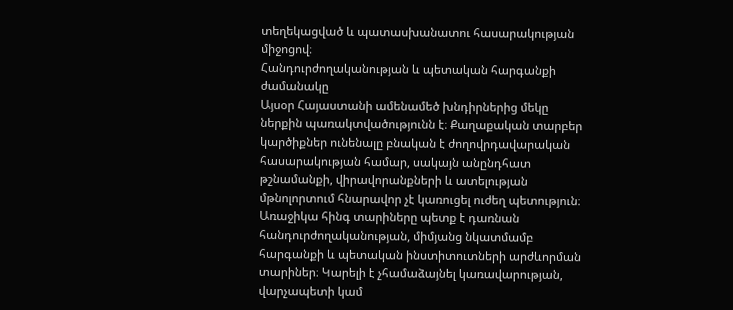տեղեկացված և պատասխանատու հասարակության միջոցով։
Հանդուրժողականության և պետական հարգանքի ժամանակը
Այսօր Հայաստանի ամենամեծ խնդիրներից մեկը ներքին պառակտվածությունն է։ Քաղաքական տարբեր կարծիքներ ունենալը բնական է ժողովրդավարական հասարակության համար, սակայն անընդհատ թշնամանքի, վիրավորանքների և ատելության մթնոլորտում հնարավոր չէ կառուցել ուժեղ պետություն։
Առաջիկա հինգ տարիները պետք է դառնան հանդուրժողականության, միմյանց նկատմամբ հարգանքի և պետական ինստիտուտների արժևորման տարիներ։ Կարելի է չհամաձայնել կառավարության, վարչապետի կամ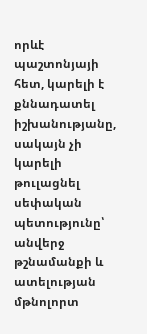որևէ պաշտոնյայի հետ, կարելի է քննադատել իշխանությանը, սակայն չի կարելի թուլացնել սեփական պետությունը՝ անվերջ թշնամանքի և ատելության մթնոլորտ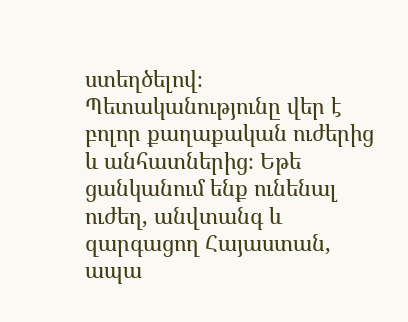ստեղծելով։
Պետականությունը վեր է բոլոր քաղաքական ուժերից և անհատներից։ Եթե ցանկանում ենք ունենալ ուժեղ, անվտանգ և զարգացող Հայաստան, ապա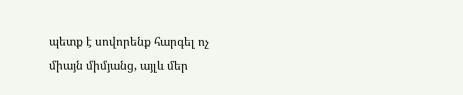պետք է սովորենք հարգել ոչ միայն միմյանց, այլև մեր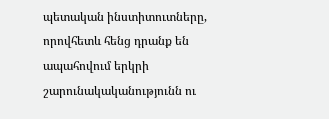պետական ինստիտուտները, որովհետև հենց դրանք են ապահովում երկրի շարունակականությունն ու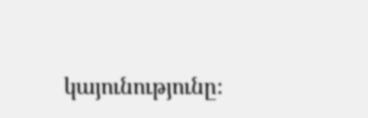կայունությունը։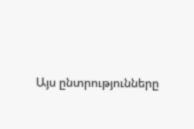Այս ընտրությունները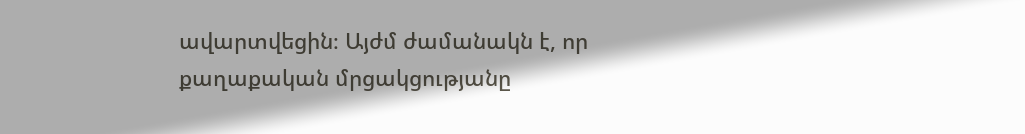ավարտվեցին։ Այժմ ժամանակն է, որ քաղաքական մրցակցությանը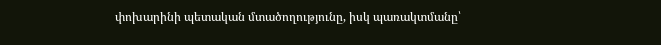փոխարինի պետական մտածողությունը, իսկ պառակտմանը՝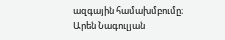ազգային համախմբումը։
Արեն Նագուլյան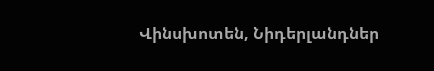Վինսխոտեն, Նիդերլանդներ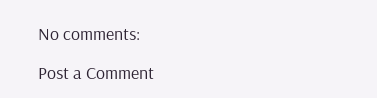No comments:

Post a Comment